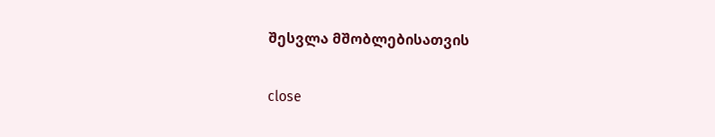შესვლა მშობლებისათვის

close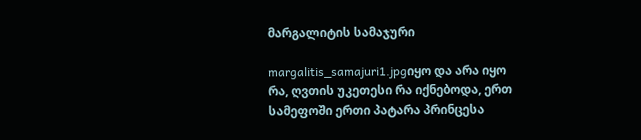მარგალიტის სამაჯური

margalitis_samajuri1.jpgიყო და არა იყო რა, ღვთის უკეთესი რა იქნებოდა, ერთ სამეფოში ერთი პატარა პრინცესა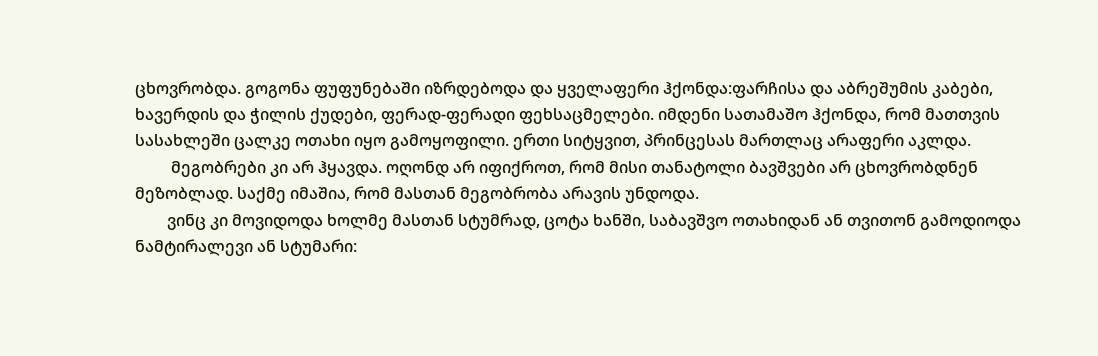ცხოვრობდა. გოგონა ფუფუნებაში იზრდებოდა და ყველაფერი ჰქონდა:ფარჩისა და აბრეშუმის კაბები, ხავერდის და ჭილის ქუდები, ფერად-ფერადი ფეხსაცმელები. იმდენი სათამაშო ჰქონდა, რომ მათთვის სასახლეში ცალკე ოთახი იყო გამოყოფილი. ერთი სიტყვით, პრინცესას მართლაც არაფერი აკლდა.
         მეგობრები კი არ ჰყავდა. ოღონდ არ იფიქროთ, რომ მისი თანატოლი ბავშვები არ ცხოვრობდნენ მეზობლად. საქმე იმაშია, რომ მასთან მეგობრობა არავის უნდოდა.
        ვინც კი მოვიდოდა ხოლმე მასთან სტუმრად, ცოტა ხანში, საბავშვო ოთახიდან ან თვითონ გამოდიოდა ნამტირალევი ან სტუმარი: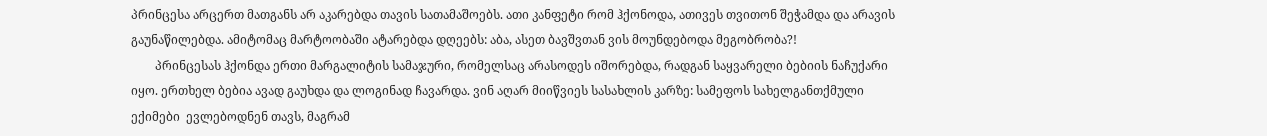პრინცესა არცერთ მათგანს არ აკარებდა თავის სათამაშოებს. ათი კანფეტი რომ ჰქონოდა, ათივეს თვითონ შეჭამდა და არავის გაუნაწილებდა. ამიტომაც მარტოობაში ატარებდა დღეებს: აბა, ასეთ ბავშვთან ვის მოუნდებოდა მეგობრობა?!
        პრინცესას ჰქონდა ერთი მარგალიტის სამაჯური, რომელსაც არასოდეს იშორებდა, რადგან საყვარელი ბებიის ნაჩუქარი იყო. ერთხელ ბებია ავად გაუხდა და ლოგინად ჩავარდა. ვინ აღარ მიიწვიეს სასახლის კარზე: სამეფოს სახელგანთქმული ექიმები  ევლებოდნენ თავს, მაგრამ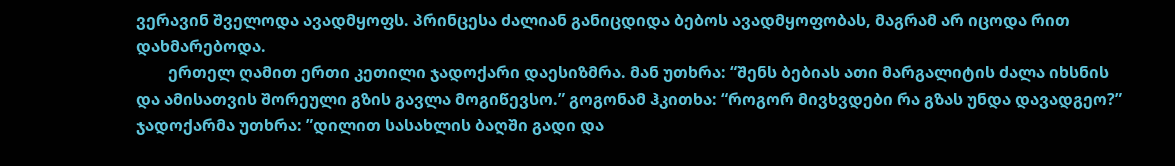ვერავინ შველოდა ავადმყოფს. პრინცესა ძალიან განიცდიდა ბებოს ავადმყოფობას, მაგრამ არ იცოდა რით დახმარებოდა.
        ერთელ ღამით ერთი კეთილი ჯადოქარი დაესიზმრა. მან უთხრა: “შენს ბებიას ათი მარგალიტის ძალა იხსნის და ამისათვის შორეული გზის გავლა მოგიწევსო.” გოგონამ ჰკითხა: “როგორ მივხვდები რა გზას უნდა დავადგეო?” ჯადოქარმა უთხრა: ”დილით სასახლის ბაღში გადი და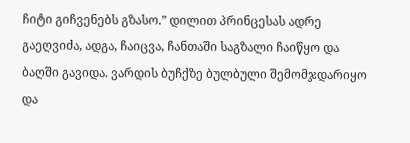ჩიტი გიჩვენებს გზასო.” დილით პრინცესას ადრე გაეღვიძა, ადგა, ჩაიცვა, ჩანთაში საგზალი ჩაიწყო და ბაღში გავიდა. ვარდის ბუჩქზე ბულბული შემომჯდარიყო და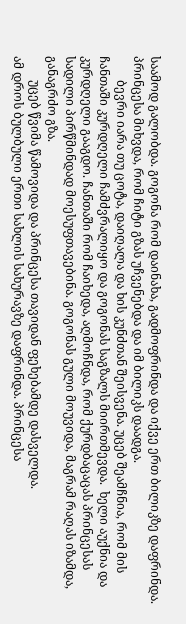საამოდ გალობდა. გოგონა რომ დაინახა, გადმოფრინდა და იქვე ერთ ბილიკზე დაფრინდა. პრინცესა მიხვდა, რომ ჩიტი გზას უჩვენებდა და იმ ბილიკს დაადგა.
        ბევრი იარა თუ ცოტა, დაიღალა და ხის კუნძთან შეისვენა. უცებ შეამჩნია, რომ მის ჩანთაში კურდღელი ჩამძვრალიყო და გოგონას საგზალს მიირთმევდა.  ხელი აუქნია და კურდღელი გააგდო. ჩანთაში რომ ჩაიხედა, აღმოჩნდა, რომ ქურდბაცაცას პრინცესას სადილი პირწმინდად მოესუფთავებინა. გოგონას გული მოუვიდა, მაგრამ რაღას იზამდა, განაგრძო გზა.
        უცებ წვიმა წამოვიდა და პრინცესა თავიდან ფეხებამდე დასველდა.
ამ დროს ბულბული ერთი სახლის სახურავზე დაფრინდა. პრინცესა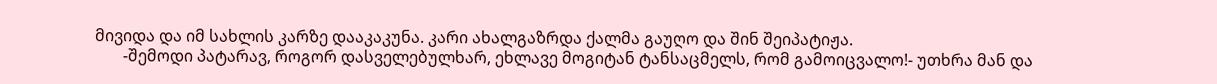მივიდა და იმ სახლის კარზე დააკაკუნა. კარი ახალგაზრდა ქალმა გაუღო და შინ შეიპატიჟა.
       -შემოდი პატარავ, როგორ დასველებულხარ, ეხლავე მოგიტან ტანსაცმელს, რომ გამოიცვალო!- უთხრა მან და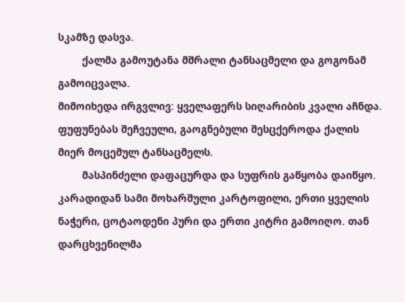სკამზე დასვა.
        ქალმა გამოუტანა მშრალი ტანსაცმელი და გოგონამ გამოიცვალა.
მიმოიხედა ირგვლივ: ყველაფერს სიღარიბის კვალი აჩნდა. ფუფუნებას შეჩვეული, გაოგნებული შესცქეროდა ქალის მიერ მოცემულ ტანსაცმელს.
        მასპინძელი დაფაცურდა და სუფრის გაწყობა დაიწყო. კარადიდან სამი მოხარშული კარტოფილი, ერთი ყველის ნაჭერი, ცოტაოდენი პური და ერთი კიტრი გამოიღო. თან დარცხვენილმა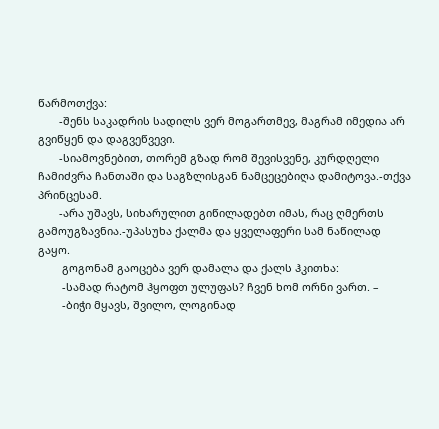წარმოთქვა:
       -შენს საკადრის სადილს ვერ მოგართმევ, მაგრამ იმედია არ გვიწყენ და დაგვეწვევი.
       -სიამოვნებით, თორემ გზად რომ შევისვენე, კურდღელი ჩამიძვრა ჩანთაში და საგზლისგან ნამცეცებიღა დამიტოვა.-თქვა პრინცესამ.
       -არა უშავს, სიხარულით გიწილადებთ იმას, რაც ღმერთს გამოუგზავნია.-უპასუხა ქალმა და ყველაფერი სამ ნაწილად გაყო.
        გოგონამ გაოცება ვერ დამალა და ქალს ჰკითხა:
        -სამად რატომ ჰყოფთ ულუფას? ჩვენ ხომ ორნი ვართ. –
        -ბიჭი მყავს, შვილო, ლოგინად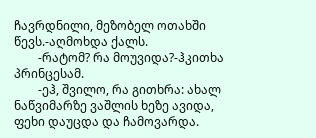ჩავრდნილი, მეზობელ ოთახში წევს.-აღმოხდა ქალს.
        -რატომ? რა მოუვიდა?-ჰკითხა პრინცესამ.
        -ეჰ, შვილო, რა გითხრა: ახალ ნაწვიმარზე ვაშლის ხეზე ავიდა, ფეხი დაუცდა და ჩამოვარდა.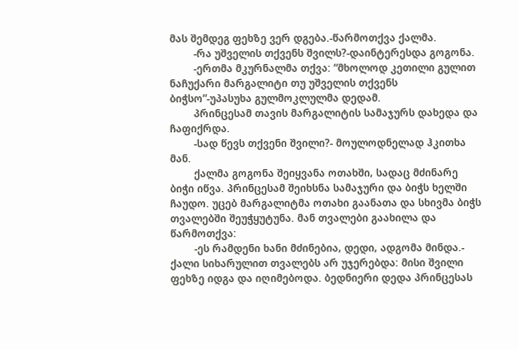მას შემდეგ ფეხზე ვერ დგება.-წარმოთქვა ქალმა.
        -რა უშველის თქვენს შვილს?-დაინტერესდა გოგონა.
        -ერთმა მკურნალმა თქვა: “მხოლოდ კეთილი გულით ნაჩუქარი მარგალიტი თუ უშველის თქვენს ბიჭსო”-უპასუხა გულმოკლულმა დედამ.
        პრინცესამ თავის მარგალიტის სამაჯურს დახედა და ჩაფიქრდა.
        -სად წევს თქვენი შვილი?- მოულოდნელად ჰკითხა მან.
        ქალმა გოგონა შეიყვანა ოთახში, სადაც მძინარე ბიჭი იწვა. პრინცესამ შეიხსნა სამაჯური და ბიჭს ხელში ჩაუდო. უცებ მარგალიტმა ოთახი გაანათა და სხივმა ბიჭს თვალებში შეუჭყუტუნა. მან თვალები გაახილა და წარმოთქვა:
        -ეს რამდენი ხანი მძინებია, დედი, ადგომა მინდა.-
ქალი სიხარულით თვალებს არ უჯერებდა: მისი შვილი ფეხზე იდგა და იღიმებოდა. ბედნიერი დედა პრინცესას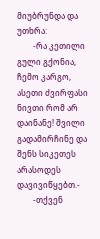მიუბრუნდა და უთხრა:
        -რა კეთილი გული გქონია, ჩემო კარგო, ასეთი ძვირფასი ნივთი რომ არ დაინანე! შვილი გადამირჩინე და შენს სიკეთეს არასოდეს დავივიწყებთ.-
        -თქვენ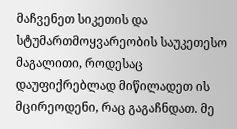მაჩვენეთ სიკეთის და სტუმართმოყვარეობის საუკეთესო მაგალითი, როდესაც დაუფიქრებლად მიწილადეთ ის მცირეოდენი, რაც გაგაჩნდათ. მე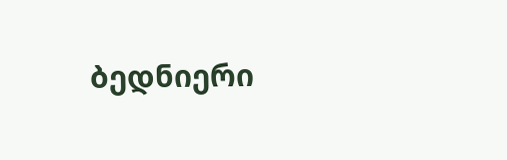ბედნიერი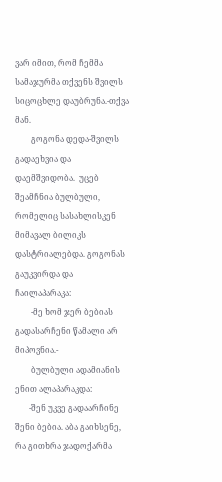ვარ იმით, რომ ჩემმა სამაჯურმა თქვენს შვილს სიცოცხლე დაუბრუნა.-თქვა მან.
        გოგონა დედა-შვილს გადაეხვია და დაემშვიდობა.  უცებ შეამჩნია ბულბული, რომელიც სასახლისკენ მიმავალ ბილიკს დასტრიალებდა. გოგონას გაუკვირდა და ჩაილაპარაკა:
        -მე ხომ ჯერ ბებიას გადასარჩენი წამალი არ მიპოვნია.-
        ბულბული ადამიანის ენით ალაპარაკდა:
       -შენ უკვე გადაარჩინე შენი ბებია. აბა გაიხსენე, რა გითხრა ჯადოქარმა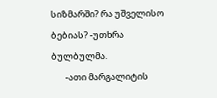სიზმარში? რა უშველისო ბებიას? -უთხრა ბულბულმა.
       -ათი მარგალიტის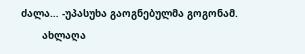ძალა… -უპასუხა გაოგნებულმა გოგონამ.
       ახლაღა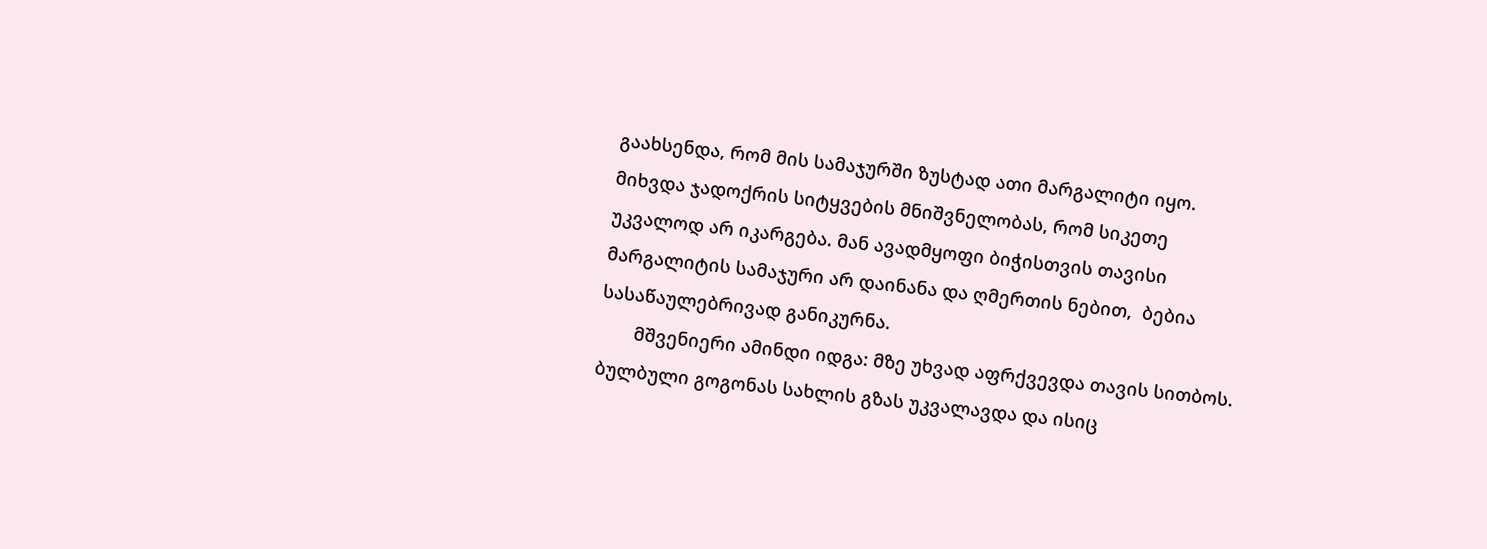გაახსენდა, რომ მის სამაჯურში ზუსტად ათი მარგალიტი იყო.  მიხვდა ჯადოქრის სიტყვების მნიშვნელობას, რომ სიკეთე უკვალოდ არ იკარგება. მან ავადმყოფი ბიჭისთვის თავისი მარგალიტის სამაჯური არ დაინანა და ღმერთის ნებით,  ბებია სასაწაულებრივად განიკურნა.
       მშვენიერი ამინდი იდგა: მზე უხვად აფრქვევდა თავის სითბოს. ბულბული გოგონას სახლის გზას უკვალავდა და ისიც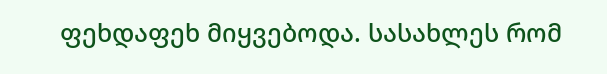ფეხდაფეხ მიყვებოდა. სასახლეს რომ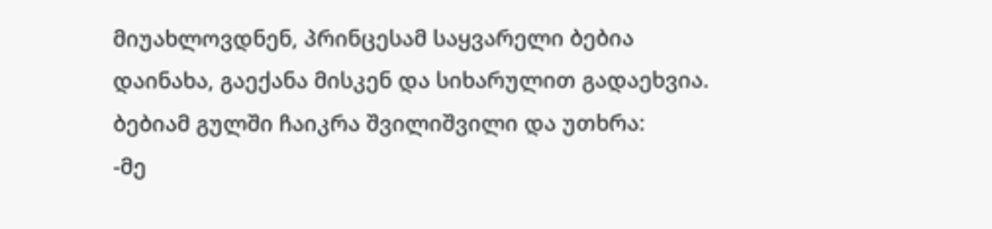მიუახლოვდნენ, პრინცესამ საყვარელი ბებია დაინახა, გაექანა მისკენ და სიხარულით გადაეხვია. ბებიამ გულში ჩაიკრა შვილიშვილი და უთხრა:
-მე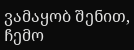ვამაყობ შენით, ჩემო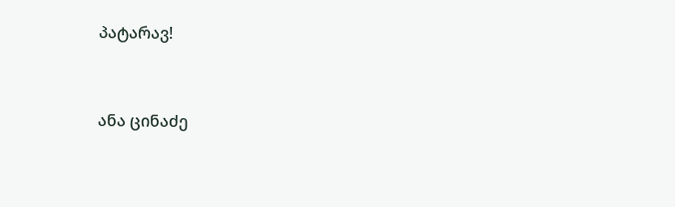პატარავ!



ანა ცინაძე